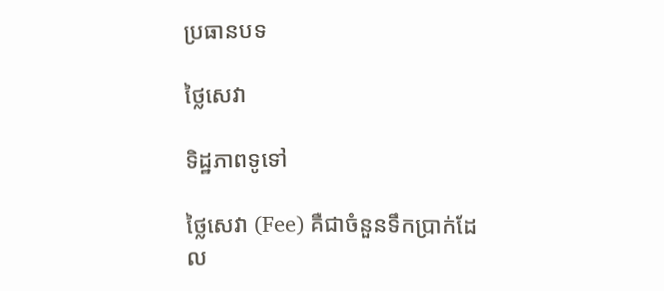ប្រធានបទ

ថ្លៃសេវា

ទិដ្ឋភាពទូទៅ

ថ្លៃសេវា (Fee) គឺជាចំនួនទឹកប្រាក់ដែល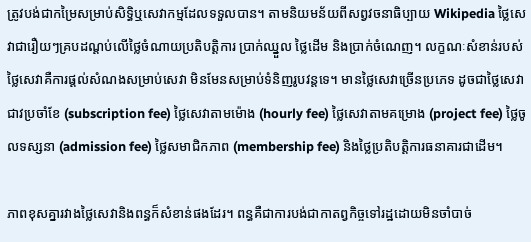ត្រូវបង់ជាកម្រៃសម្រាប់សិទ្ធិឬសេវាកម្មដែលទទួលបាន។ តាមនិយមន័យពីសព្វវចនាធិប្បាយ Wikipedia ថ្លៃសេវាជារឿយៗគ្របដណ្តប់លើថ្លៃចំណាយប្រតិបត្តិការ ប្រាក់ឈ្នួល ថ្លៃដើម និងប្រាក់ចំណេញ។ លក្ខណៈសំខាន់របស់ថ្លៃសេវាគឺការផ្តល់សំណងសម្រាប់សេវា មិនមែនសម្រាប់ទំនិញរូបវន្តទេ។ មានថ្លៃសេវាច្រើនប្រភេទ ដូចជាថ្លៃសេវាជាវប្រចាំខែ (subscription fee) ថ្លៃសេវាតាមម៉ោង (hourly fee) ថ្លៃសេវាតាមគម្រោង (project fee) ថ្លៃចូលទស្សនា (admission fee) ថ្លៃសមាជិកភាព (membership fee) និងថ្លៃប្រតិបត្តិការធនាគារជាដើម។

ភាពខុសគ្នារវាងថ្លៃសេវានិងពន្ធក៏សំខាន់ផងដែរ។ ពន្ធគឺជាការបង់ជាកាតព្វកិច្ចទៅរដ្ឋដោយមិនចាំបាច់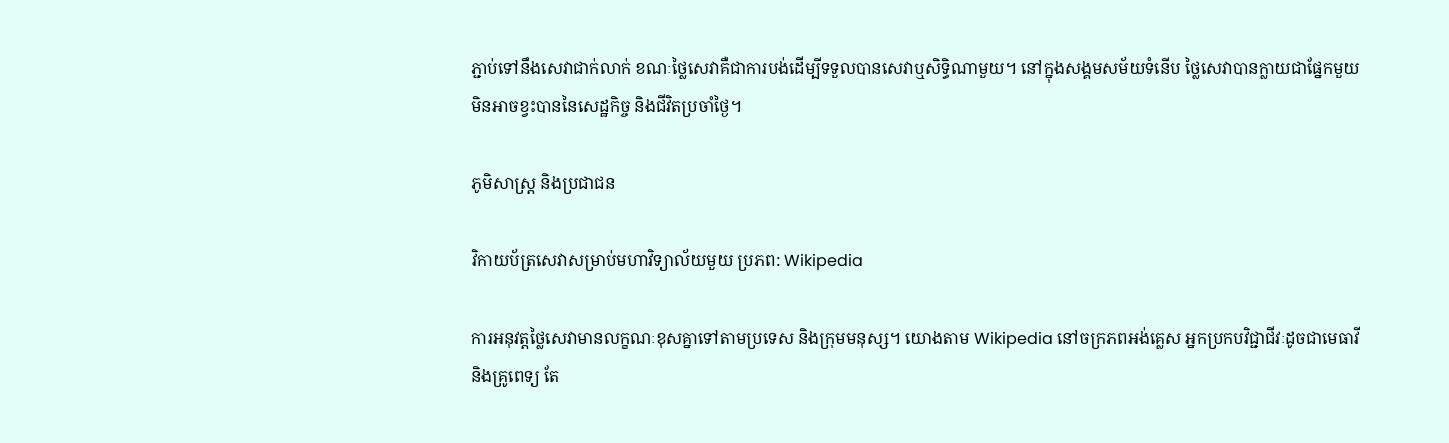ភ្ជាប់ទៅនឹងសេវាជាក់លាក់ ខណៈថ្លៃសេវាគឺជាការបង់ដើម្បីទទួលបានសេវាឬសិទ្ធិណាមួយ។ នៅក្នុងសង្គមសម័យទំនើប ថ្លៃសេវាបានក្លាយជាផ្នែកមួយមិនអាចខ្វះបាននៃសេដ្ឋកិច្ច និងជីវិតប្រចាំថ្ងៃ។

ភូមិសាស្ត្រ និងប្រជាជន

វិកាយប័ត្រសេវាសម្រាប់មហាវិទ្យាល័យមួយ ប្រភព: Wikipedia

ការអនុវត្តថ្លៃសេវាមានលក្ខណៈខុសគ្នាទៅតាមប្រទេស និងក្រុមមនុស្ស។ យោងតាម Wikipedia នៅចក្រភពអង់គ្លេស អ្នកប្រកបវិជ្ជាជីវៈដូចជាមេធាវី និងគ្រូពេទ្យ តែ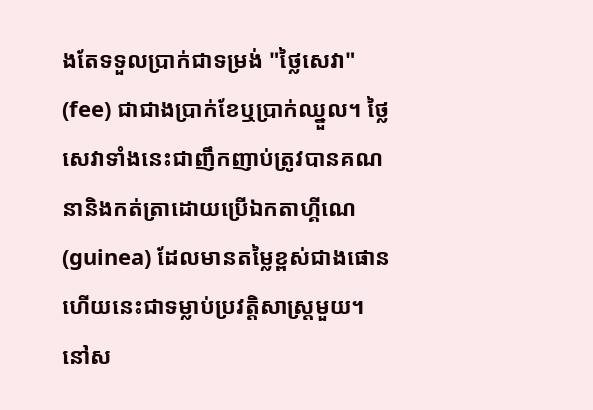ងតែទទួលប្រាក់ជាទម្រង់ "ថ្លៃសេវា" (fee) ជាជាងប្រាក់ខែឬប្រាក់ឈ្នួល។ ថ្លៃសេវាទាំងនេះជាញឹកញាប់ត្រូវបានគណនានិងកត់ត្រាដោយប្រើឯកតាហ្គីណេ (guinea) ដែលមានតម្លៃខ្ពស់ជាងផោន ហើយនេះជាទម្លាប់ប្រវត្តិសាស្ត្រមួយ។ នៅស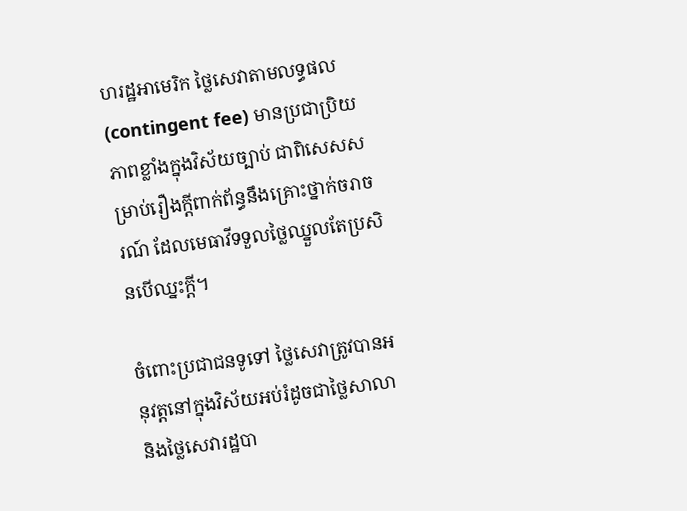ហរដ្ឋអាមេរិក ថ្លៃសេវាតាមលទ្ធផល (contingent fee) មានប្រជាប្រិយភាពខ្លាំងក្នុងវិស័យច្បាប់ ជាពិសេសសម្រាប់រឿងក្តីពាក់ព័ន្ធនឹងគ្រោះថ្នាក់ចរាចរណ៍ ដែលមេធាវីទទួលថ្លៃឈ្នួលតែប្រសិនបើឈ្នះក្តី។

ចំពោះប្រជាជនទូទៅ ថ្លៃសេវាត្រូវបានអនុវត្តនៅក្នុងវិស័យអប់រំដូចជាថ្លៃសាលានិងថ្លៃសេវារដ្ឋបា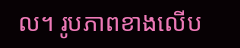ល។ រូបភាពខាងលើប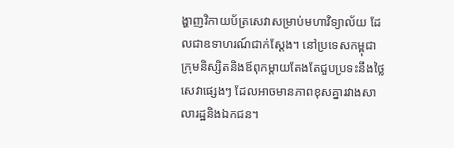ង្ហាញវិកាយប័ត្រសេវាសម្រាប់មហាវិទ្យាល័យ ដែលជាឧទាហរណ៍ជាក់ស្តែង។ នៅប្រទេសកម្ពុជា ក្រុមនិស្សិតនិងឪពុកម្តាយតែងតែជួបប្រទះនឹងថ្លៃសេវាផ្សេងៗ ដែលអាចមានភាពខុសគ្នារវាងសាលារដ្ឋនិងឯកជន។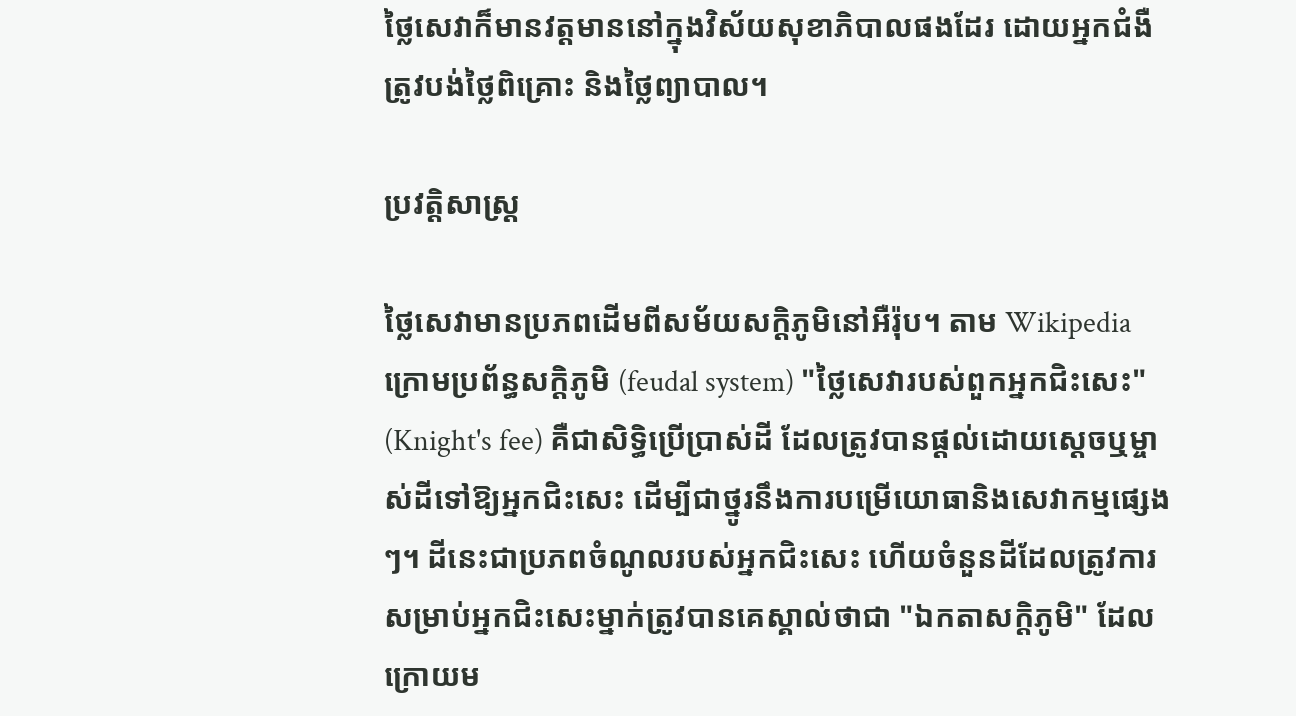ថ្លៃសេវាក៏មានវត្តមាននៅក្នុងវិស័យសុខាភិបាលផងដែរ ដោយអ្នកជំងឺត្រូវបង់ថ្លៃពិគ្រោះ និងថ្លៃព្យាបាល។

ប្រវត្តិសាស្ត្រ

ថ្លៃសេវាមានប្រភពដើមពីសម័យសក្តិភូមិនៅអឺរ៉ុប។ តាម Wikipedia ក្រោមប្រព័ន្ធសក្តិភូមិ (feudal system) "ថ្លៃសេវារបស់ពួកអ្នកជិះសេះ" (Knight's fee) គឺជាសិទ្ធិប្រើប្រាស់ដី ដែលត្រូវបានផ្តល់ដោយស្តេចឬម្ចាស់ដីទៅឱ្យអ្នកជិះសេះ ដើម្បីជាថ្នូរនឹងការបម្រើយោធានិងសេវាកម្មផ្សេងៗ។ ដីនេះជាប្រភពចំណូលរបស់អ្នកជិះសេះ ហើយចំនួនដីដែលត្រូវការសម្រាប់អ្នកជិះសេះម្នាក់ត្រូវបានគេស្គាល់ថាជា "ឯកតាសក្តិភូមិ" ដែលក្រោយម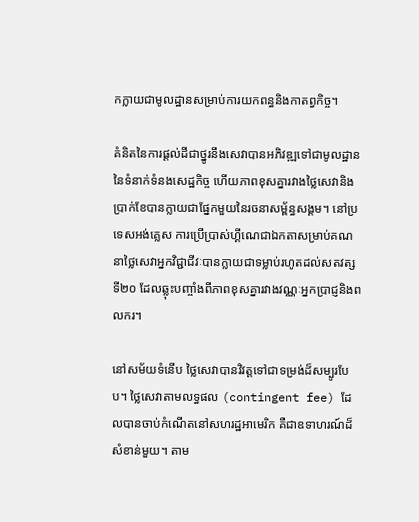កក្លាយជាមូលដ្ឋានសម្រាប់ការយកពន្ធនិងកាតព្វកិច្ច។

គំនិតនៃការផ្តល់ដីជាថ្នូរនឹងសេវាបានអភិវឌ្ឍទៅជាមូលដ្ឋាននៃទំនាក់ទំនងសេដ្ឋកិច្ច ហើយភាពខុសគ្នារវាងថ្លៃសេវានិងប្រាក់ខែបានក្លាយជាផ្នែកមួយនៃរចនាសម្ព័ន្ធសង្គម។ នៅប្រទេសអង់គ្លេស ការប្រើប្រាស់ហ្គីណេជាឯកតាសម្រាប់គណនាថ្លៃសេវាអ្នកវិជ្ជាជីវៈបានក្លាយជាទម្លាប់រហូតដល់សតវត្សទី២០ ដែលឆ្លុះបញ្ចាំងពីភាពខុសគ្នារវាងវណ្ណៈអ្នកប្រាជ្ញនិងពលករ។

នៅសម័យទំនើប ថ្លៃសេវាបានវិវត្តទៅជាទម្រង់ដ៏សម្បូរបែប។ ថ្លៃសេវាតាមលទ្ធផល (contingent fee) ដែលបានចាប់កំណើតនៅសហរដ្ឋអាមេរិក គឺជាឧទាហរណ៍ដ៏សំខាន់មួយ។ តាម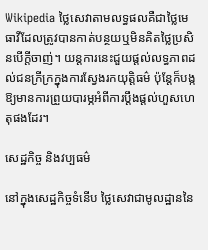Wikipedia ថ្លៃសេវាតាមលទ្ធផលគឺជាថ្លៃមេធាវីដែលត្រូវបានកាត់បន្ថយឬមិនគិតថ្លៃប្រសិនបើក្តីចាញ់។ យន្តការនេះជួយផ្តល់លទ្ធភាពដល់ជនក្រីក្រក្នុងការស្វែងរកយុត្តិធម៌ ប៉ុន្តែក៏បង្កឱ្យមានការព្រួយបារម្ភអំពីការប្តឹងផ្តល់ហួសហេតុផងដែរ។

សេដ្ឋកិច្ច និងវប្បធម៌

នៅក្នុងសេដ្ឋកិច្ចទំនើប ថ្លៃសេវាជាមូលដ្ឋាននៃ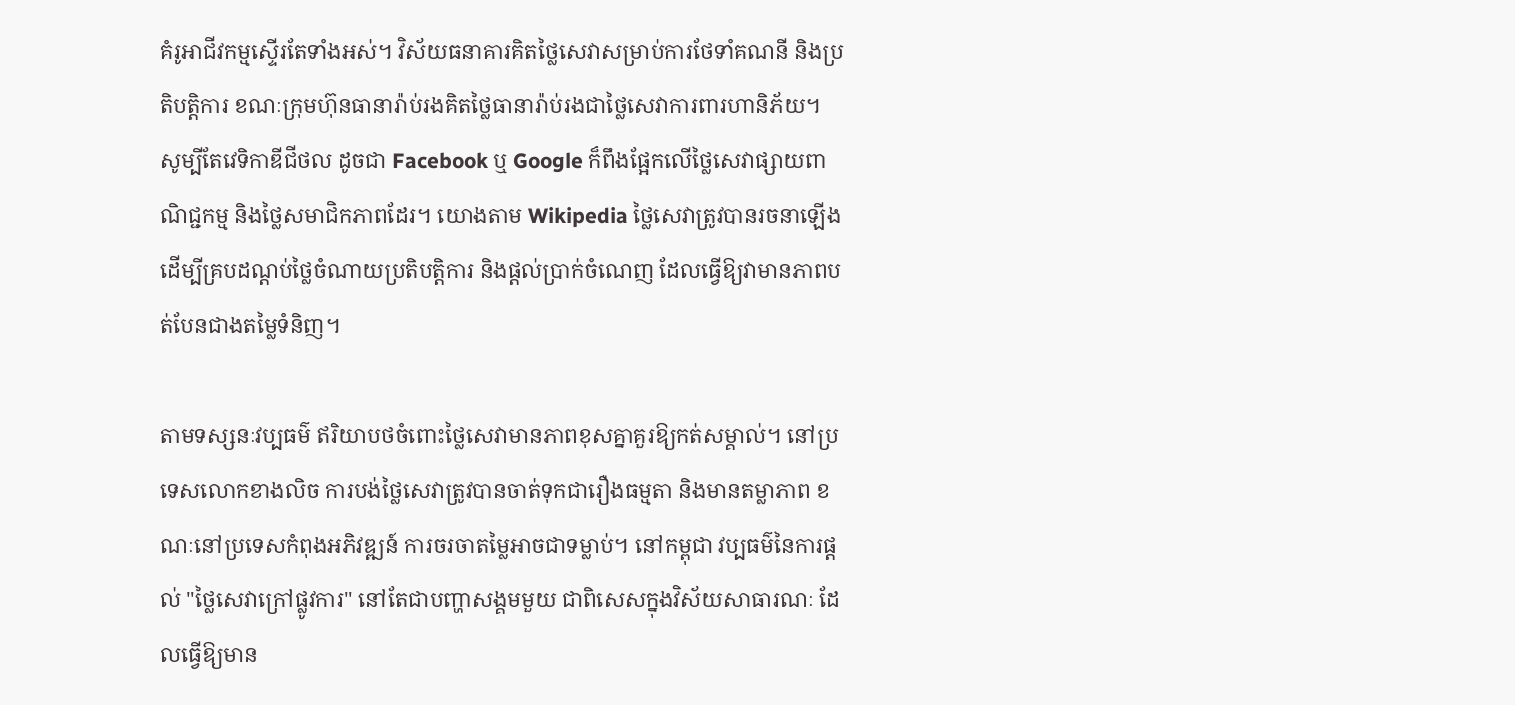គំរូអាជីវកម្មស្ទើរតែទាំងអស់។ វិស័យធនាគារគិតថ្លៃសេវាសម្រាប់ការថែទាំគណនី និងប្រតិបត្តិការ ខណៈក្រុមហ៊ុនធានារ៉ាប់រងគិតថ្លៃធានារ៉ាប់រងជាថ្លៃសេវាការពារហានិភ័យ។ សូម្បីតែវេទិកាឌីជីថល ដូចជា Facebook ឬ Google ក៏ពឹងផ្អែកលើថ្លៃសេវាផ្សាយពាណិជ្ជកម្ម និងថ្លៃសមាជិកភាពដែរ។ យោងតាម Wikipedia ថ្លៃសេវាត្រូវបានរចនាឡើងដើម្បីគ្របដណ្តប់ថ្លៃចំណាយប្រតិបត្តិការ និងផ្តល់ប្រាក់ចំណេញ ដែលធ្វើឱ្យវាមានភាពបត់បែនជាងតម្លៃទំនិញ។

តាមទស្សនៈវប្បធម៌ ឥរិយាបថចំពោះថ្លៃសេវាមានភាពខុសគ្នាគួរឱ្យកត់សម្គាល់។ នៅប្រទេសលោកខាងលិច ការបង់ថ្លៃសេវាត្រូវបានចាត់ទុកជារឿងធម្មតា និងមានតម្លាភាព ខណៈនៅប្រទេសកំពុងអភិវឌ្ឍន៍ ការចរចាតម្លៃអាចជាទម្លាប់។ នៅកម្ពុជា វប្បធម៌នៃការផ្តល់ "ថ្លៃសេវាក្រៅផ្លូវការ" នៅតែជាបញ្ហាសង្គមមួយ ជាពិសេសក្នុងវិស័យសាធារណៈ ដែលធ្វើឱ្យមាន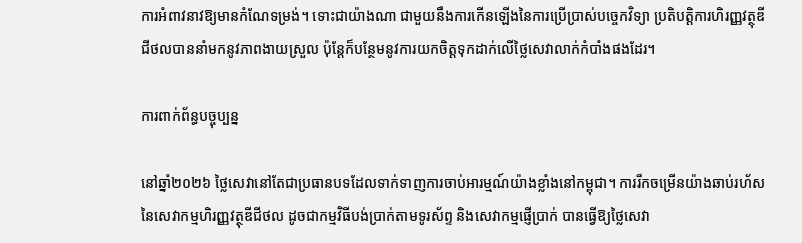ការអំពាវនាវឱ្យមានកំណែទម្រង់។ ទោះជាយ៉ាងណា ជាមួយនឹងការកើនឡើងនៃការប្រើប្រាស់បច្ចេកវិទ្យា ប្រតិបត្តិការហិរញ្ញវត្ថុឌីជីថលបាននាំមកនូវភាពងាយស្រួល ប៉ុន្តែក៏បន្ថែមនូវការយកចិត្តទុកដាក់លើថ្លៃសេវាលាក់កំបាំងផងដែរ។

ការពាក់ព័ន្ធបច្ចុប្បន្ន

នៅឆ្នាំ២០២៦ ថ្លៃសេវានៅតែជាប្រធានបទដែលទាក់ទាញការចាប់អារម្មណ៍យ៉ាងខ្លាំងនៅកម្ពុជា។ ការរីកចម្រើនយ៉ាងឆាប់រហ័សនៃសេវាកម្មហិរញ្ញវត្ថុឌីជីថល ដូចជាកម្មវិធីបង់ប្រាក់តាមទូរស័ព្ទ និងសេវាកម្មផ្ញើប្រាក់ បានធ្វើឱ្យថ្លៃសេវា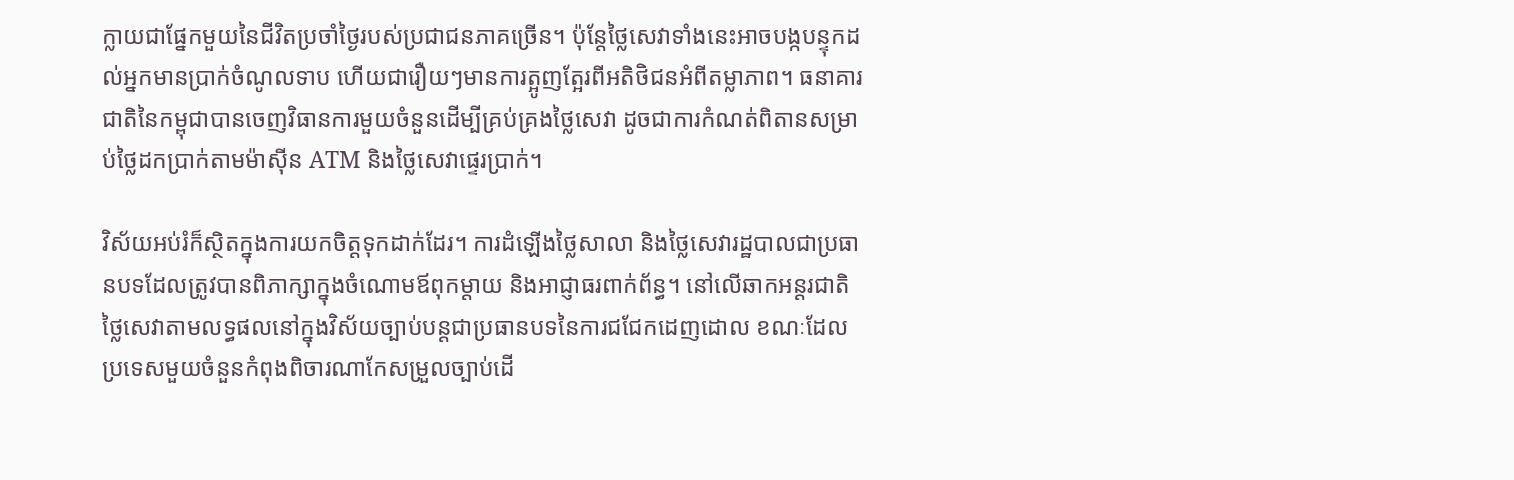ក្លាយជាផ្នែកមួយនៃជីវិតប្រចាំថ្ងៃរបស់ប្រជាជនភាគច្រើន។ ប៉ុន្តែថ្លៃសេវាទាំងនេះអាចបង្កបន្ទុកដល់អ្នកមានប្រាក់ចំណូលទាប ហើយជារឿយៗមានការត្អូញត្អែរពីអតិថិជនអំពីតម្លាភាព។ ធនាគារជាតិនៃកម្ពុជាបានចេញវិធានការមួយចំនួនដើម្បីគ្រប់គ្រងថ្លៃសេវា ដូចជាការកំណត់ពិតានសម្រាប់ថ្លៃដកប្រាក់តាមម៉ាស៊ីន ATM និងថ្លៃសេវាផ្ទេរប្រាក់។

វិស័យអប់រំក៏ស្ថិតក្នុងការយកចិត្តទុកដាក់ដែរ។ ការដំឡើងថ្លៃសាលា និងថ្លៃសេវារដ្ឋបាលជាប្រធានបទដែលត្រូវបានពិភាក្សាក្នុងចំណោមឪពុកម្តាយ និងអាជ្ញាធរពាក់ព័ន្ធ។ នៅលើឆាកអន្តរជាតិ ថ្លៃសេវាតាមលទ្ធផលនៅក្នុងវិស័យច្បាប់បន្តជាប្រធានបទនៃការជជែកដេញដោល ខណៈដែលប្រទេសមួយចំនួនកំពុងពិចារណាកែសម្រួលច្បាប់ដើ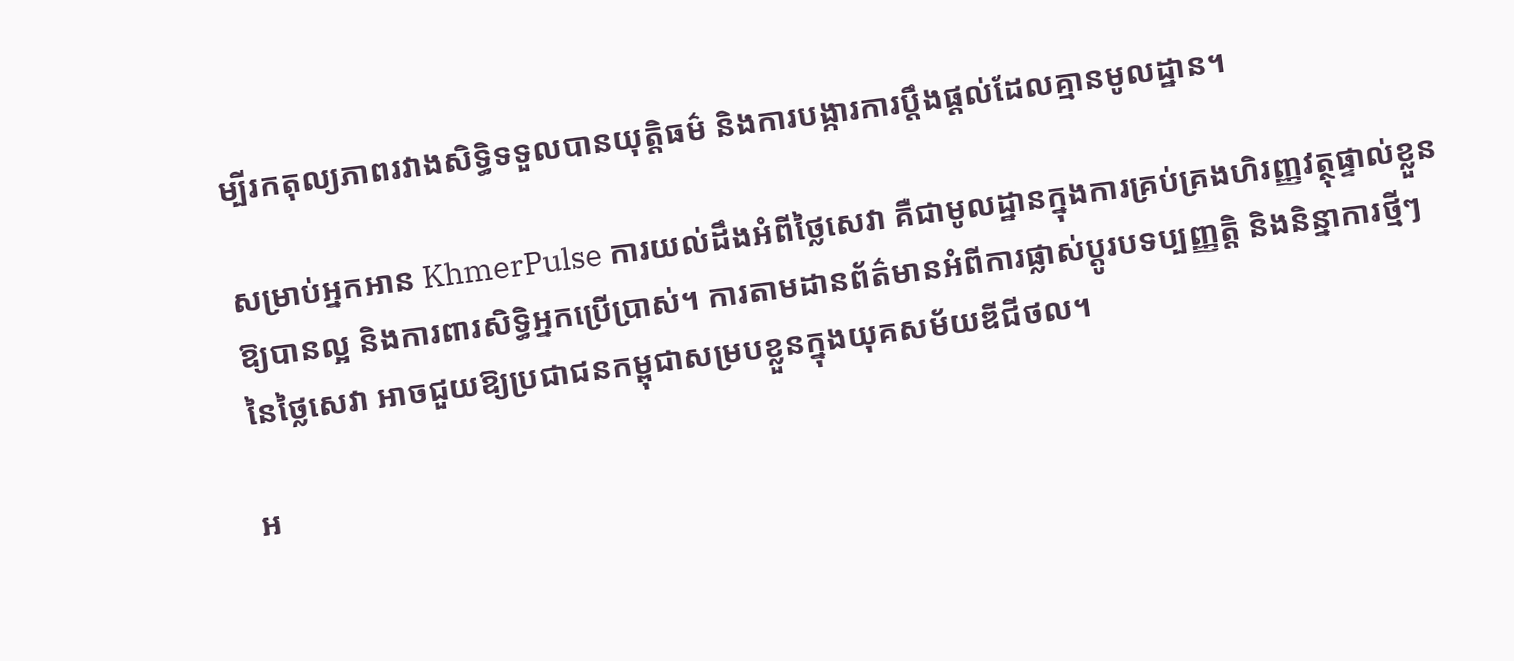ម្បីរកតុល្យភាពរវាងសិទ្ធិទទួលបានយុត្តិធម៌ និងការបង្ការការប្តឹងផ្តល់ដែលគ្មានមូលដ្ឋាន។

សម្រាប់អ្នកអាន KhmerPulse ការយល់ដឹងអំពីថ្លៃសេវា គឺជាមូលដ្ឋានក្នុងការគ្រប់គ្រងហិរញ្ញវត្ថុផ្ទាល់ខ្លួនឱ្យបានល្អ និងការពារសិទ្ធិអ្នកប្រើប្រាស់។ ការតាមដានព័ត៌មានអំពីការផ្លាស់ប្តូរបទប្បញ្ញត្តិ និងនិន្នាការថ្មីៗនៃថ្លៃសេវា អាចជួយឱ្យប្រជាជនកម្ពុជាសម្របខ្លួនក្នុងយុគសម័យឌីជីថល។

អ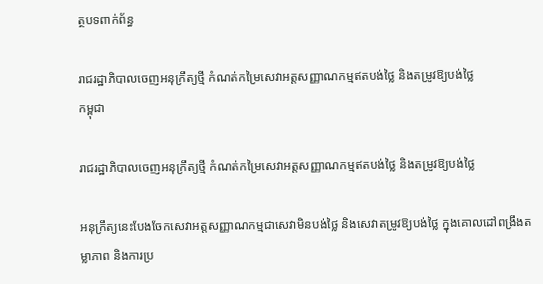ត្ថបទពាក់ព័ន្ធ

រាជរដ្ឋាភិបាលចេញអនុក្រឹត្យថ្មី កំណត់កម្រៃសេវាអត្តសញ្ញាណកម្មឥតបង់ថ្លៃ និងតម្រូវឱ្យបង់ថ្លៃ
កម្ពុជា

រាជរដ្ឋាភិបាលចេញអនុក្រឹត្យថ្មី កំណត់កម្រៃសេវាអត្តសញ្ញាណកម្មឥតបង់ថ្លៃ និងតម្រូវឱ្យបង់ថ្លៃ

អនុក្រឹត្យនេះបែងចែកសេវាអត្តសញ្ញាណកម្មជាសេវាមិនបង់ថ្លៃ និងសេវាតម្រូវឱ្យបង់ថ្លៃ ក្នុងគោលដៅពង្រឹងតម្លាភាព និងការប្រ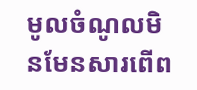មូលចំណូលមិនមែនសារពើព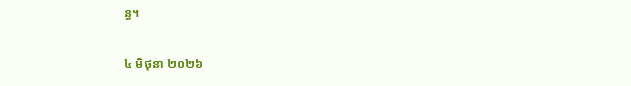ន្ធ។

៤ មិថុនា ២០២៦